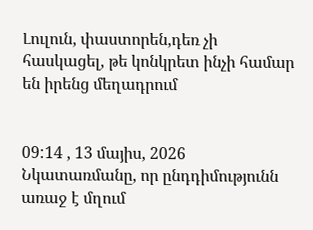Լուլուն, փաստորեն,դեռ չի հասկացել, թե կոնկրետ ինչի համար են իրենց մեղադրում


09:14 , 13 մայիս, 2026
Նկատառմանը, որ ընդդիմությունն առաջ է մղում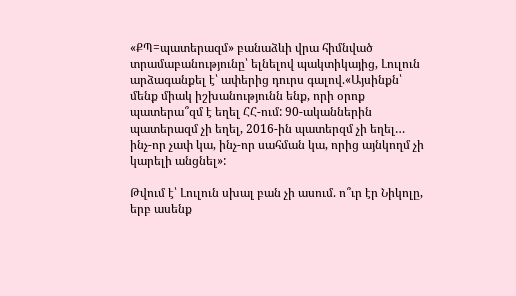«ՔՊ=պատերազմ» բանաձևի վրա հիմնված տրամաբանությունը՝ ելնելով պակտիկայից, Լուլուն արձագանքել է՝ ափերից դուրս գալով.«Այսինքն՝ մենք միակ իշխանությունն ենք, որի օրոք պատերա՞զմ է եղել ՀՀ-ում: 90-ականներին պատերազմ չի եղել, 2016-ին պատերզմ չի եղել… ինչ-որ չափ կա, ինչ-որ սահման կա, որից այնկողմ չի կարելի անցնել»:

Թվում է՝ Լուլուն սխալ բան չի ասում. ո՞ւր էր Նիկոլը, երբ ասենք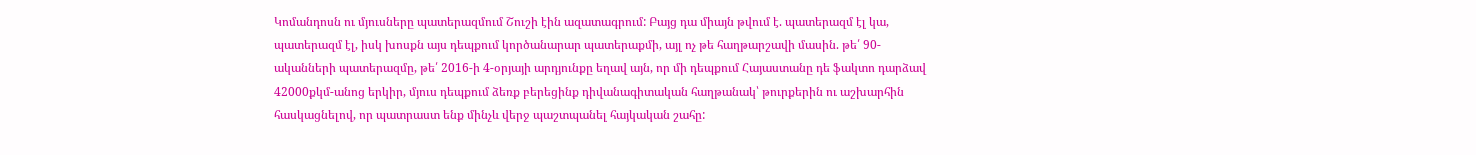Կոմանդոսն ու մյուսները պատերազմում Շուշի էին ազատագրում: Բայց դա միայն թվում է. պատերազմ էլ կա, պատերազմ էլ, իսկ խոսքն այս դեպքում կործանարար պատերաքմի, այլ ոչ թե հաղթարշավի մասին. թե՛ 90-ականների պատերազմը, թե՛ 2016-ի 4-օրյայի արդյունքը եղավ այն, որ մի դեպքում Հայաստանը դե ֆակտո դարձավ 42000քկմ-անոց երկիր, մյուս դեպքում ձեռք բերեցինք դիվանագիտական հաղթանակ՝ թուրքերին ու աշխարհին հասկացնելով, որ պատրաստ ենք մինչև վերջ պաշտպանել հայկական շահը: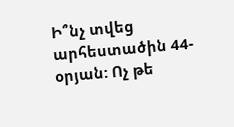Ի՞նչ տվեց արհեստածին 44-օրյան: Ոչ թե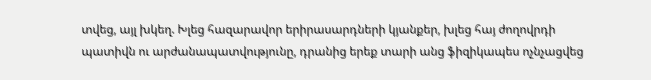տվեց, այլ խկեղ. Խլեց հազարավոր երիրասարդների կյանքեր, խլեց հայ ժողովրդի պատիվն ու արժանապատվությունը, դրանից երեք տարի անց ֆիզիկապես ոչնչացվեց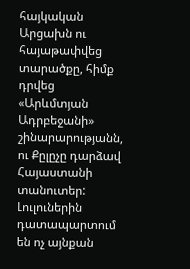հայկական Արցախն ու հայաթափվեց տարածքը, հիմք դրվեց «Արևմտյան Ադրբեջանի» շինարարությանն, ու Քըլըչը դարձավ Հայաստանի տանուտեր:  Լուլուներին դատապարտում են ոչ այնքան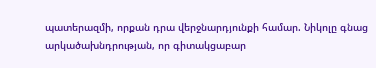պատերազմի, որքան դրա վերջնարդյունքի համար. Նիկոլը գնաց արկածախնդրության, որ գիտակցաբար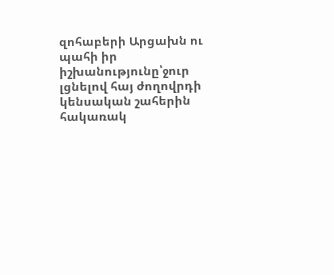զոհաբերի Արցախն ու պահի իր իշխանությունը՝ջուր լցնելով հայ ժողովրդի կենսական շահերին հակառակ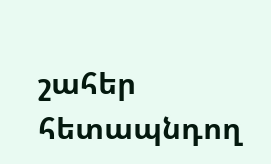շահեր հետապնդող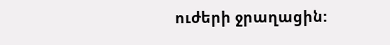ուժերի ջրաղացին: